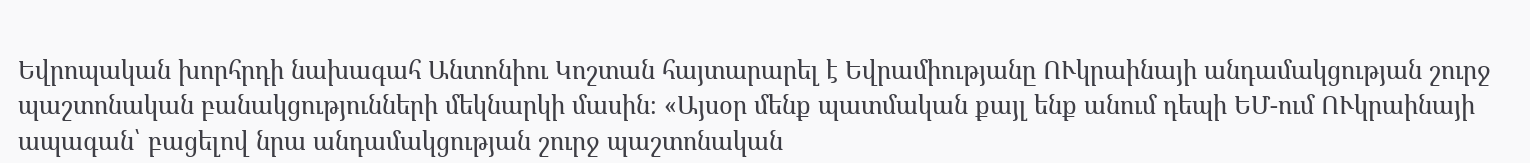Եվրոպական խորհրդի նախագահ Անտոնիու Կոշտան հայտարարել է Եվրամիությանը ՈՒկրաինայի անդամակցության շուրջ պաշտոնական բանակցությունների մեկնարկի մասին։ «Այսօր մենք պատմական քայլ ենք անում դեպի ԵՄ-ում ՈՒկրաինայի ապագան՝ բացելով նրա անդամակցության շուրջ պաշտոնական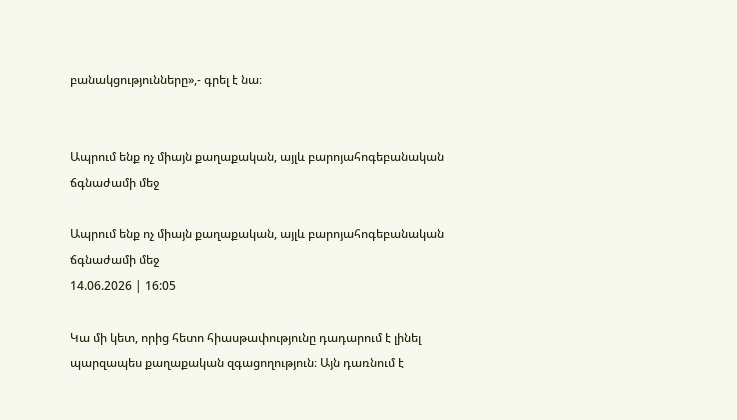բանակցությունները»,- գրել է նա։


Ապրում ենք ոչ միայն քաղաքական, այլև բարոյահոգեբանական ճգնաժամի մեջ

Ապրում ենք ոչ միայն քաղաքական, այլև բարոյահոգեբանական ճգնաժամի մեջ
14.06.2026 | 16:05

Կա մի կետ, որից հետո հիասթափությունը դադարում է լինել պարզապես քաղաքական զգացողություն։ Այն դառնում է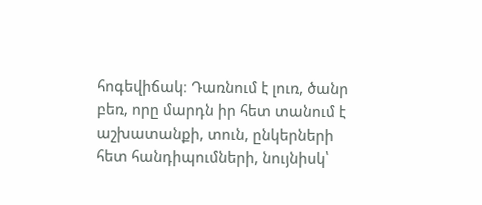հոգեվիճակ։ Դառնում է լուռ, ծանր բեռ, որը մարդն իր հետ տանում է աշխատանքի, տուն, ընկերների հետ հանդիպումների, նույնիսկ՝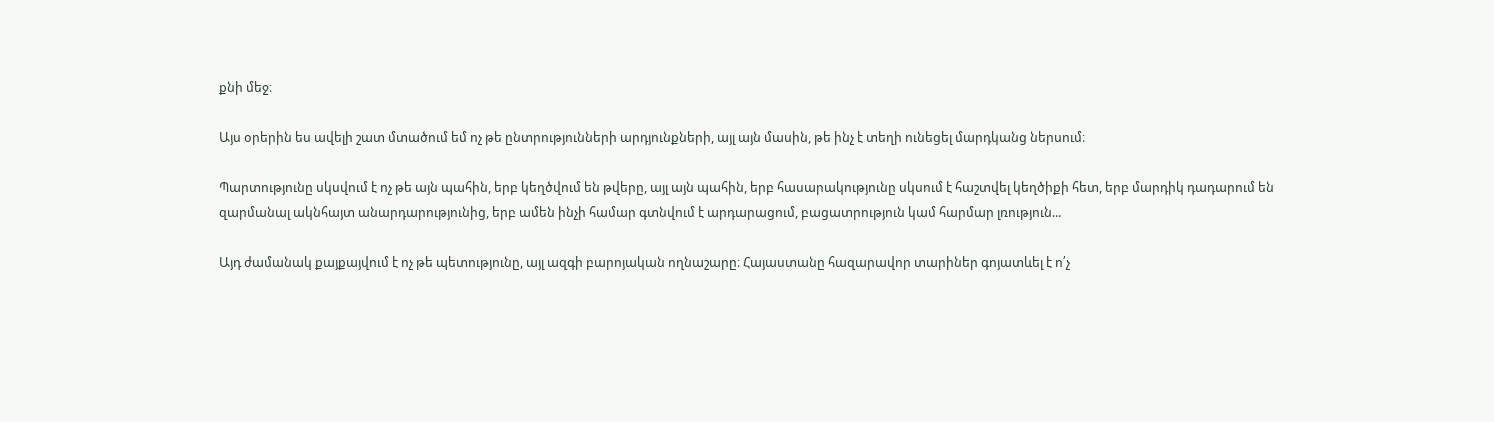քնի մեջ։

Այս օրերին ես ավելի շատ մտածում եմ ոչ թե ընտրությունների արդյունքների, այլ այն մասին, թե ինչ է տեղի ունեցել մարդկանց ներսում։

Պարտությունը սկսվում է ոչ թե այն պահին, երբ կեղծվում են թվերը, այլ այն պահին, երբ հասարակությունը սկսում է հաշտվել կեղծիքի հետ, երբ մարդիկ դադարում են զարմանալ ակնհայտ անարդարությունից, երբ ամեն ինչի համար գտնվում է արդարացում, բացատրություն կամ հարմար լռություն...

Այդ ժամանակ քայքայվում է ոչ թե պետությունը, այլ ազգի բարոյական ողնաշարը։ Հայաստանը հազարավոր տարիներ գոյատևել է ո՛չ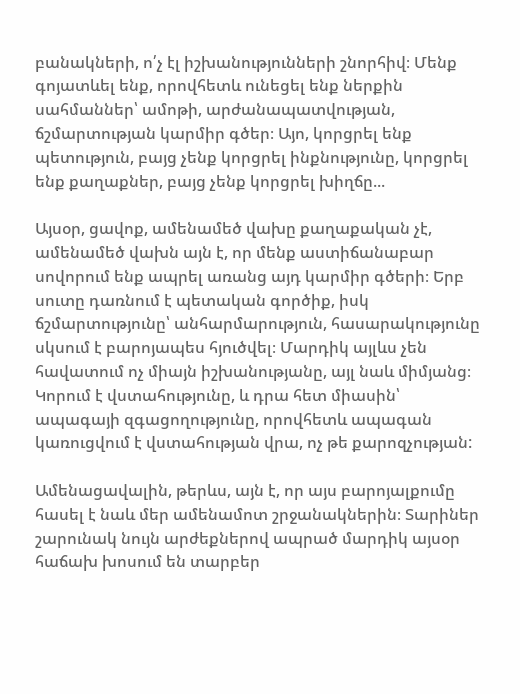բանակների, ո՛չ էլ իշխանությունների շնորհիվ։ Մենք գոյատևել ենք, որովհետև ունեցել ենք ներքին սահմաններ՝ ամոթի, արժանապատվության, ճշմարտության կարմիր գծեր։ Այո, կորցրել ենք պետություն, բայց չենք կորցրել ինքնությունը, կորցրել ենք քաղաքներ, բայց չենք կորցրել խիղճը...

Այսօր, ցավոք, ամենամեծ վախը քաղաքական չէ, ամենամեծ վախն այն է, որ մենք աստիճանաբար սովորում ենք ապրել առանց այդ կարմիր գծերի։ Երբ սուտը դառնում է պետական գործիք, իսկ ճշմարտությունը՝ անհարմարություն, հասարակությունը սկսում է բարոյապես հյուծվել։ Մարդիկ այլևս չեն հավատում ոչ միայն իշխանությանը, այլ նաև միմյանց։ Կորում է վստահությունը, և դրա հետ միասին՝ ապագայի զգացողությունը, որովհետև ապագան կառուցվում է վստահության վրա, ոչ թե քարոզչության:

Ամենացավալին, թերևս, այն է, որ այս բարոյալքումը հասել է նաև մեր ամենամոտ շրջանակներին։ Տարիներ շարունակ նույն արժեքներով ապրած մարդիկ այսօր հաճախ խոսում են տարբեր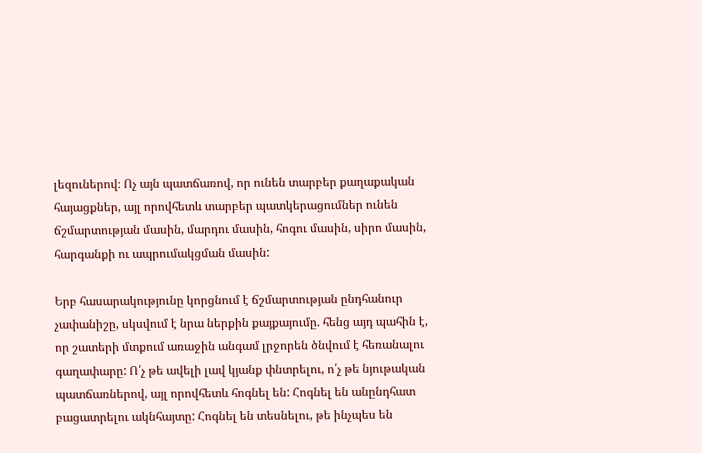լեզուներով։ Ոչ այն պատճառով, որ ունեն տարբեր քաղաքական հայացքներ, այլ որովհետև տարբեր պատկերացումներ ունեն ճշմարտության մասին, մարդու մասին, հոգու մասին, սիրո մասին, հարգանքի ու ապրումակցման մասին:

Երբ հասարակությունը կորցնում է ճշմարտության ընդհանուր չափանիշը, սկսվում է նրա ներքին քայքայումը. հենց այդ պահին է, որ շատերի մտքում առաջին անգամ լրջորեն ծնվում է հեռանալու գաղափարը: Ո՛չ թե ավելի լավ կյանք փնտրելու, ո՛չ թե նյութական պատճառներով, այլ որովհետև հոգնել են: Հոգնել են անընդհատ բացատրելու ակնհայտը: Հոգնել են տեսնելու, թե ինչպես են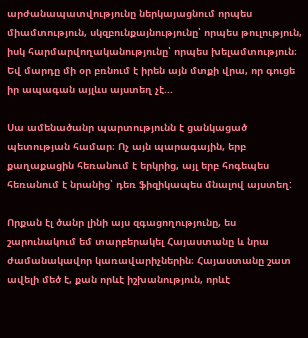արժանապատվությունը ներկայացնում որպես միամտություն, սկզբունքայնությունը՝ որպես թուլություն, իսկ հարմարվողականությունը՝ որպես խելամտություն։ Եվ մարդը մի օր բռնում է իրեն այն մտքի վրա, որ գուցե իր ապագան այլևս այստեղ չէ...

Սա ամենածանր պարտությունն է ցանկացած պետության համար։ Ոչ այն պարագային, երբ քաղաքացին հեռանում է երկրից, այլ երբ հոգեպես հեռանում է նրանից՝ դեռ ֆիզիկապես մնալով այստեղ:

Որքան էլ ծանր լինի այս զգացողությունը, ես շարունակում եմ տարբերակել Հայաստանը և նրա ժամանակավոր կառավարիչներին։ Հայաստանը շատ ավելի մեծ է, քան որևէ իշխանություն, որևէ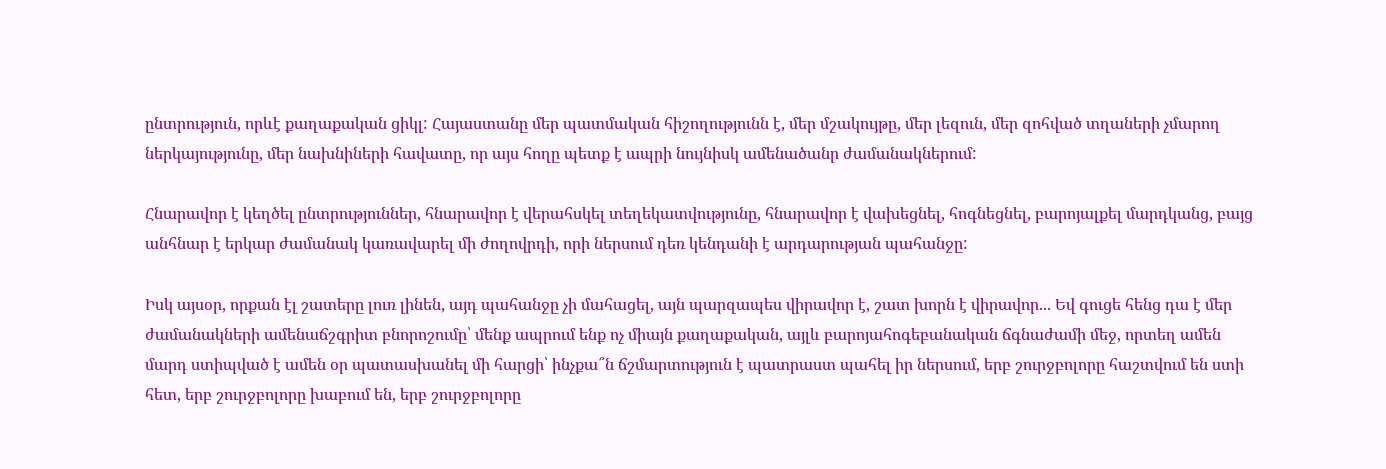ընտրություն, որևէ քաղաքական ցիկլ: Հայաստանը մեր պատմական հիշողությունն է, մեր մշակույթը, մեր լեզուն, մեր զոհված տղաների չմարող ներկայությունը, մեր նախնիների հավատը, որ այս հողը պետք է ապրի նույնիսկ ամենածանր ժամանակներում:

Հնարավոր է կեղծել ընտրություններ, հնարավոր է վերահսկել տեղեկատվությունը, հնարավոր է վախեցնել, հոգնեցնել, բարոյալքել մարդկանց, բայց անհնար է երկար ժամանակ կառավարել մի ժողովրդի, որի ներսում դեռ կենդանի է արդարության պահանջը:

Իսկ այսօր, որքան էլ շատերը լուռ լինեն, այդ պահանջը չի մահացել, այն պարզապես վիրավոր է, շատ խորն է վիրավոր... Եվ գուցե հենց դա է մեր ժամանակների ամենաճշգրիտ բնորոշումը՝ մենք ապրում ենք ոչ միայն քաղաքական, այլև բարոյահոգեբանական ճգնաժամի մեջ, որտեղ ամեն մարդ ստիպված է ամեն օր պատասխանել մի հարցի՝ ինչքա՞ն ճշմարտություն է պատրաստ պահել իր ներսում, երբ շուրջբոլորը հաշտվում են ստի հետ, երբ շուրջբոլորը խաբում են, երբ շուրջբոլորը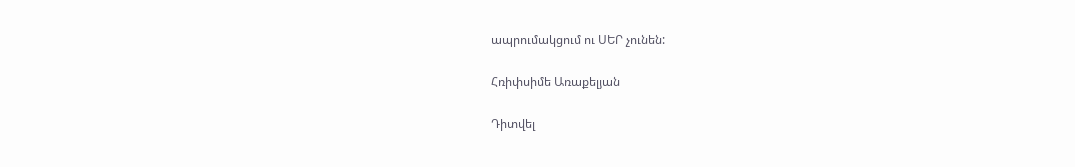ապրումակցում ու ՍԵՐ չունեն:

Հռիփսիմե Առաքելյան

Դիտվել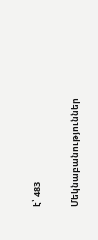է՝ 483

Մեկնաբանություններ